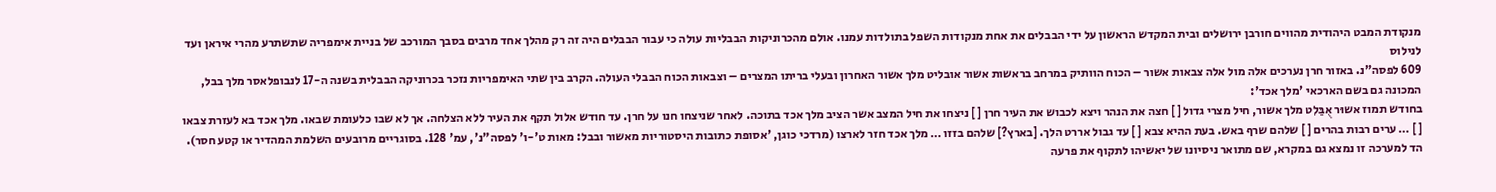מנקודת המבט היהודית מהווים חורבן ירושלים ובית המקדש הראשון על ידי הבבלים את אחת מנקודות השפל בתולדות עמנו. אולם מהכרוניקות הבבליות עולה כי עבור הבבלים היה זה רק מהלך אחד מרבים בסבך המורכב של בניית אימפריה שתשתרע מהרי איראן ועד לנילוס
609 לפסה"נ. באזור חרן נערכים אלה מול אלה צבאות אשור – הכוח הוותיק במרחב בראשות אשור אובליט מלך אשור האחרון ובעלי בריתו המצרים – וצבאות הכוח הבבלי העולה. הקרב בין שתי האימפריות נזכר בכרוניקה הבבלית בשנה ה-17 לנבופלאסר מלך בבל, המכונה גם בשם הארכאי 'מלך אכד':
בחודש תמוז אשוּר אֻבַּלִט מלך אשור, חיל מצרי גדול [ ] חצה את הנהר ויצא לכבוש את העיר חרן [ ] ניצחו את חיל המצב אשר הציב מלך אכד בתוכה. לאחר שניצחו חנו על חרן. עד חודש אלול תקף את העיר ללא הצלחה. אך לא שבו כלעומת שבאו. מלך אכד בא לעזרת צבאו [ ] … ערים רבות בהרים [ ] שלהם שרף באש. בעת ההיא צבא [ ] עד גבול אררט הלך. [בארץ?] שלהם בזזו … מלך אכד חזר לארצו (מרדכי כוגן, 'אסופת כתובות היסטוריות מאשור ובבל: מאות ט'-ו' לפסה"נ', עמ' 128. בסוגריים מרובעים השלמת המהדיר או קטע חסר).
הד למערכה זו נמצא גם במקרא, שם מתואר ניסיונו של יאשיהו לתקוף את פרעה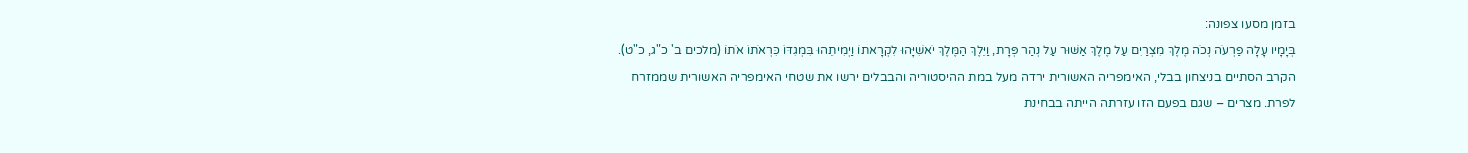בזמן מסעו צפונה:
בְּיָמָיו עָלָה פַרְעֹה נְכֹה מֶלֶךְ מִצְרַיִם עַל מֶלֶךְ אַשּׁוּר עַל נְהַר פְּרָת, וַיֵּלֶךְ הַמֶּלֶךְ יֹאשִׁיָּהוּ לִקְרָאתוֹ וַיְמִיתֵהוּ בִּמְגִדּוֹ כִּרְאֹתוֹ אֹתוֹ (מלכים ב' כ"ג, כ"ט).
הקרב הסתיים בניצחון בבלי, האימפריה האשורית ירדה מעל במת ההיסטוריה והבבלים ירשו את שטחי האימפריה האשורית שממזרח לפרת. מצרים – שגם בפעם הזו עזרתה הייתה בבחינת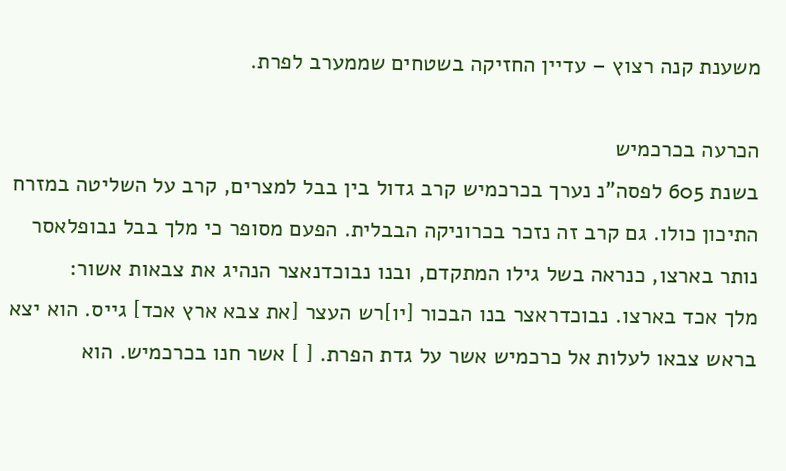משענת קנה רצוץ – עדיין החזיקה בשטחים שממערב לפרת.

הכרעה בכרכמיש
בשנת 605 לפסה"נ נערך בכרכמיש קרב גדול בין בבל למצרים, קרב על השליטה במזרח התיכון כולו. גם קרב זה נזכר בכרוניקה הבבלית. הפעם מסופר כי מלך בבל נבופלאסר נותר בארצו, כנראה בשל גילו המתקדם, ובנו נבוכדנאצר הנהיג את צבאות אשור:
מלך אכד בארצו. נבוכדראצר בנו הבכור [יו]רש העצר [את צבא ארץ אכד] גייס. הוא יצא בראש צבאו לעלות אל כרכמיש אשר על גדת הפרת. [ ] אשר חנו בכרכמיש. הוא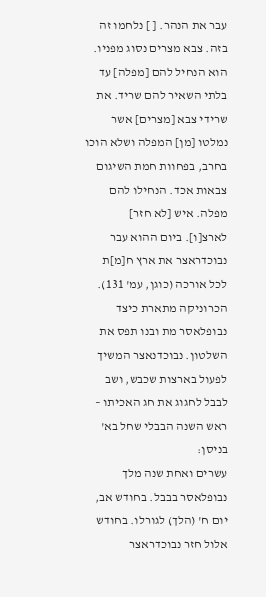עבר את הנהר. [ ] נלחמו זה בזה. צבא מצרים נסוג מפניו. הוא הנחיל להם [מפלה] עד בלתי השאיר להם שריד. את שרידי צבא [מצרים] אשר נמלטו [מן] המפלה ושלא הוכו בחרב, בפחוות חמת השיגום צבאות אכד. הנחילו להם מפלה. איש [לא חזר] לארצ[ו]. ביום ההוא עבר נבוכדראצר את ארץ ח[מ]ת לכל אורכה (כוגן, עמ' 131).
הכרוניקה מתארת כיצד נבופלאסר מת ובנו תפס את השלטון. נבוכדנאצר המשיך לפעול בארצות שכבש, ושב לבבל לחגוג את חג האכיתו – ראש השנה הבבלי שחל בא' בניסן:
עשרים ואחת שנה מלך נבופלאסר בבבל. בחודש אב, יום ח' (הלך) לגורלו. בחודש אלול חזר נבוכדראצר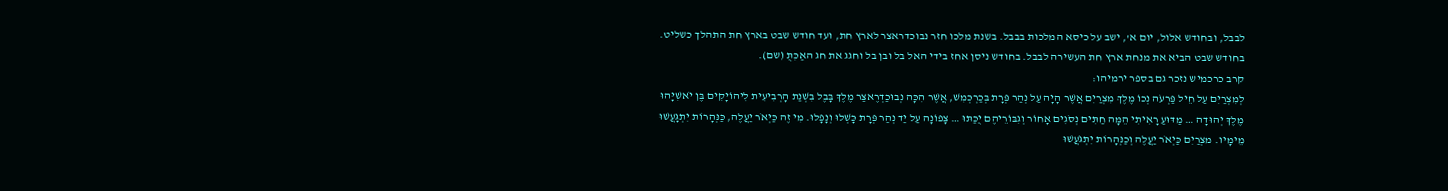לבבל, ובחודש אלול, יום א', ישב על כיסא המלכות בבבל. בשנת מלכו חזר נבוכדראצר לארץ חת, ועד חודש שבט בארץ חת התהלך כשליט. בחודש שבט הביא את מנחת ארץ חת העשירה לבבל. בחודש ניסן אחז בידי האל בל ובן בל וחגג את חג האַכִּתֻּ (שם).
קרב כרכמיש נזכר גם בספר ירמיהו:
לְמִצְרַיִם עַל חֵיל פַּרְעֹה נְכוֹ מֶלֶךְ מִצְרַיִם אֲשֶׁר הָיָה עַל נְהַר פְּרָת בְּכַרְכְּמִשׁ, אֲשֶׁר הִכָּה נְבוּכַדְרֶאצַּר מֶלֶךְ בָּבֶל בִּשְׁנַת הָרְבִיעִית לִיהוֹיָקִים בֶּן יֹאשִׁיָּהוּ מֶלֶךְ יְהוּדָה … מַדּוּעַ רָאִיתִי הֵמָּה חַתִּים נְסֹגִים אָחוֹר וְגִבּוֹרֵיהֶם יֻכַּתּוּ … צָפוֹנָה עַל יַד נְהַר פְּרָת כָּשְׁלוּ וְנָפָלוּ. מִי זֶה כַּיְאֹר יַעֲלֶה, כַּנְּהָרוֹת יִתְגָּעֲשׁוּ מֵימָיו. מצְרַיִם כַּיְאֹר יַעֲלֶה וְכַנְּהָרוֹת יִתְגֹּעֲשׁוּ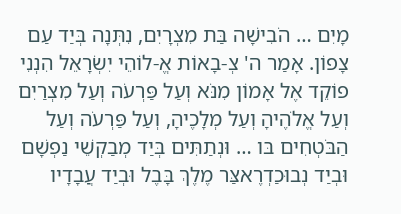מָיִם … הֹבִישָׁה בַּת מִצְרָיִם, נִתְּנָה בְּיַד עַם צָפוֹן. אָמַר ה' צְ-בָאוֹת אֱ-לוֹהֵי יִשְׂרָאֵל הִנְנִי פוֹקֵד אֶל אָמוֹן מִנֹּא וְעַל פַּרְעֹה וְעַל מִצְרַיִם וְעַל אֱלֹהֶיהָ וְעַל מְלָכֶיהָ, וְעַל פַּרְעֹה וְעַל הַבֹּטְחִים בּו … וּנְתַתִּים בְּיַד מְבַקְשֵׁי נַפְשָׁם וּבְיַד נְבוּכַדְרֶאצַּר מֶלֶךְ בָּבֶל וּבְיַד עֲבָדָיו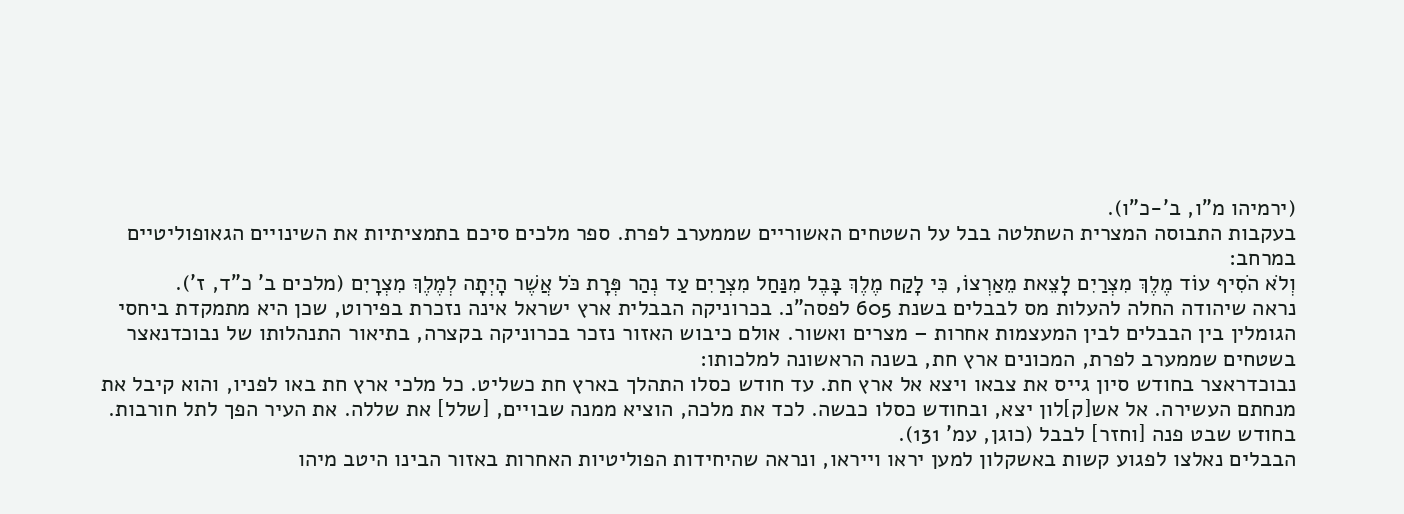(ירמיהו מ"ו, ב'-כ"ו).
בעקבות התבוסה המצרית השתלטה בבל על השטחים האשוריים שממערב לפרת. ספר מלכים סיכם בתמציתיות את השינויים הגאופוליטיים במרחב:
וְלֹא הֹסִיף עוֹד מֶלֶךְ מִצְרַיִם לָצֵאת מֵאַרְצוֹ, כִּי לָקַח מֶלֶךְ בָּבֶל מִנַּחַל מִצְרַיִם עַד נְהַר פְּרָת כֹּל אֲשֶׁר הָיְתָה לְמֶלֶךְ מִצְרָיִם (מלכים ב' כ"ד, ז').
נראה שיהודה החלה להעלות מס לבבלים בשנת 605 לפסה"נ. בכרוניקה הבבלית ארץ ישראל אינה נזכרת בפירוט, שכן היא מתמקדת ביחסי הגומלין בין הבבלים לבין המעצמות אחרות – מצרים ואשור. אולם כיבוש האזור נזכר בכרוניקה בקצרה, בתיאור התנהלותו של נבוכדנאצר בשטחים שממערב לפרת, המכונים ארץ חת, בשנה הראשונה למלכותו:
נבוכדראצר בחודש סיון גייס את צבאו ויצא אל ארץ חת. עד חודש כסלו התהלך בארץ חת כשליט. כל מלכי ארץ חת באו לפניו, והוא קיבל את מנחתם העשירה. אל אש[ק]לון יצא, ובחודש כסלו כבשה. לכד את מלכה, הוציא ממנה שבויים, [שלל] את שללה. את העיר הפך לתל חורבות. בחודש שבט פנה [וחזר] לבבל (כוגן, עמ' 131).
הבבלים נאלצו לפגוע קשות באשקלון למען יראו וייראו, ונראה שהיחידות הפוליטיות האחרות באזור הבינו היטב מיהו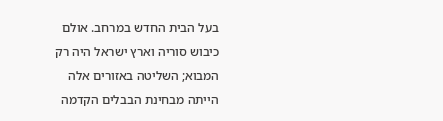בעל הבית החדש במרחב. אולם כיבוש סוריה וארץ ישראל היה רק המבוא; השליטה באזורים אלה הייתה מבחינת הבבלים הקדמה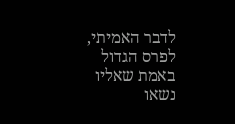לדבר האמיתי, לפרס הגדול באמת שאליו נשאו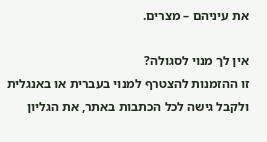את עיניהם – מצרים.

אין לך מנוי לסגולה?
זו ההזמנות להצטרף למנוי בעברית או באנגלית ולקבל גישה לכל הכתבות באתר, את הגליון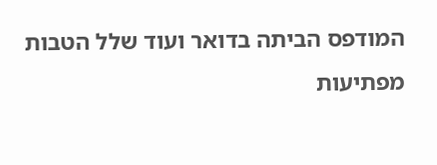המודפס הביתה בדואר ועוד שלל הטבות מפתיעות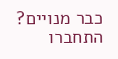כבר מנויים? התחברו